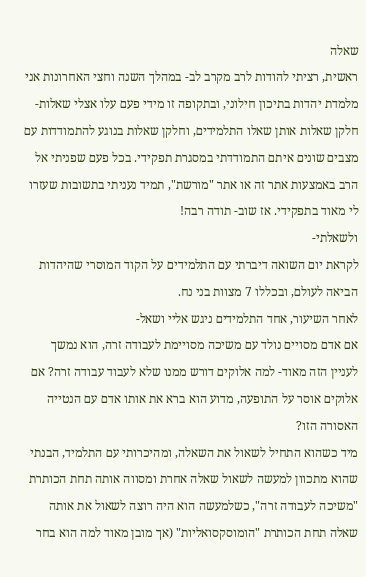שאלה
ראשית, רציתי להודות לרב מקרב לב- במהלך השנה וחצי האחרונות אני מלמדת יהדות בתיכון חילוני, ובתקופה זו מידי פעם עלו אצלי שאלות- חלקן שאלות אותן שאלו התלמידים, וחלקן שאלות בנוגע להתמודדות עם מצבים שונים איתם התמודדתי במסגרת תפקידי. בכל פעם שפניתי אל הרב באמצעות אתר זה או אתר "מורשת", תמיד נעניתי בתשובות שעזרו לי מאוד בתפקידי. אז שוב- תודה רבה!
ולשאלתי-
לקראת יום השואה דיברתי עם התלמידים על הקוד המוסרי שהיהדות הביאה לעולם, ובכללו 7 מצוות בני נח.
לאחר השיעור, אחד התלמידים ניגש אליי ושאל-
אם אדם מסויים נולד עם משיכה מסויימת לעבודה זרה, הוא נמשך לעניין הזה מאוד- למה אלוקים דורש ממנו שלא לעבוד עבודה זרה? אם אלוקים אוסר על התופעה, מדוע הוא ברא את אותו אדם עם הנטייה האסורה הזו?
מיד כשהוא התחיל לשאול את השאלה, ומהיכרותי עם התלמיד, הבנתי שהוא מתכוון למעשה לשאול שאלה אחרת ומסווה אותה תחת הכותרת "משיכה לעבודה זרה", כשלמעשה הוא היה רוצה לשאול את אותה שאלה תחת הכותרת "הומוסקסואליות" (אך מובן מאוד למה הוא בחר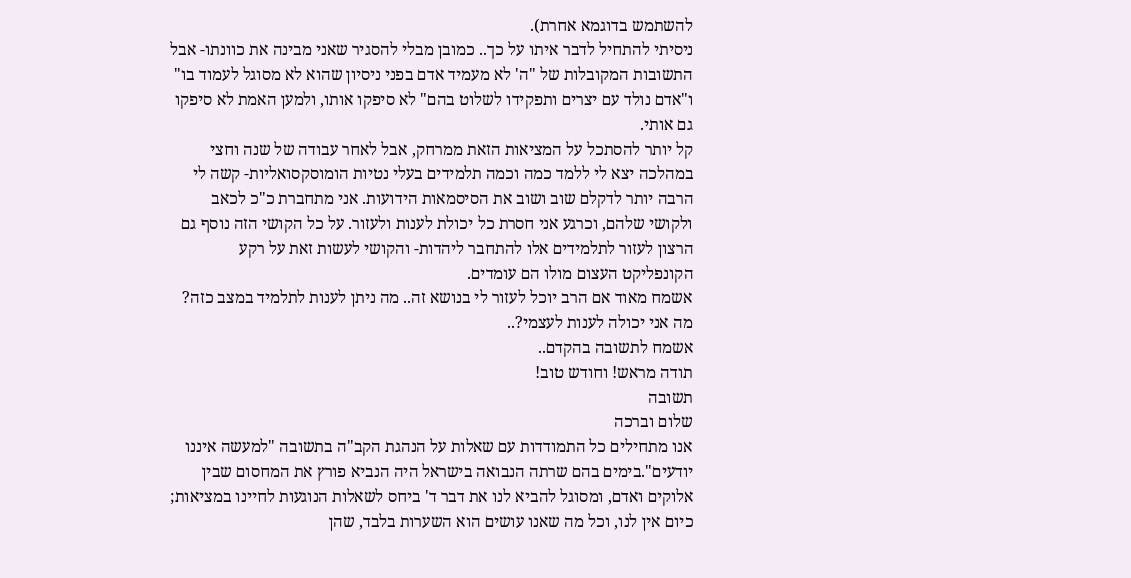להשתמש בדוגמא אחרת).
ניסיתי להתחיל לדבר איתו על כך.. כמובן מבלי להסגיר שאני מבינה את כוונתו- אבל התשובות המקובלות של "ה' לא מעמיד אדם בפני ניסיון שהוא לא מסוגל לעמוד בו" ו"אדם נולד עם יצרים ותפקידו לשלוט בהם" לא סיפקו אותו, ולמען האמת לא סיפקו גם אותי.
קל יותר להסתכל על המציאות הזאת ממרחק, אבל לאחר עבודה של שנה וחצי במהלכה יצא לי ללמד כמה וכמה תלמידים בעלי נטיות הומוסקסואליות- קשה לי הרבה יותר לדקלם שוב ושוב את הסיסמאות הידועות. אני מתחברת כ"כ לכאב ולקושי שלהם, וכרגע אני חסרת כל יכולת לענות ולעזור. על כל הקושי הזה נוסף גם הרצון לעזור לתלמידים אלו להתחבר ליהדות- והקושי לעשות זאת על רקע הקונפליקט העצום מולו הם עומדים.
אשמח מאוד אם הרב יוכל לעזור לי בנושא זה.. מה ניתן לענות לתלמיד במצב כזה? מה אני יכולה לענות לעצמי?..
אשמח לתשובה בהקדם..
תודה מראש! וחודש טוב!
תשובה
שלום וברכה
אנו מתחילים כל התמודדות עם שאלות על הנהגת הקב"ה בתשובה "למעשה איננו יודעים".בימים בהם שרתה הנבואה בישראל היה הנביא פורץ את המחסום שבין אלוקים ואדם, ומסוגל להביא לנו את דבר ד' ביחס לשאלות הנוגעות לחיינו במציאות; כיום אין לנו, וכל מה שאנו עושים הוא השערות בלבד, שהן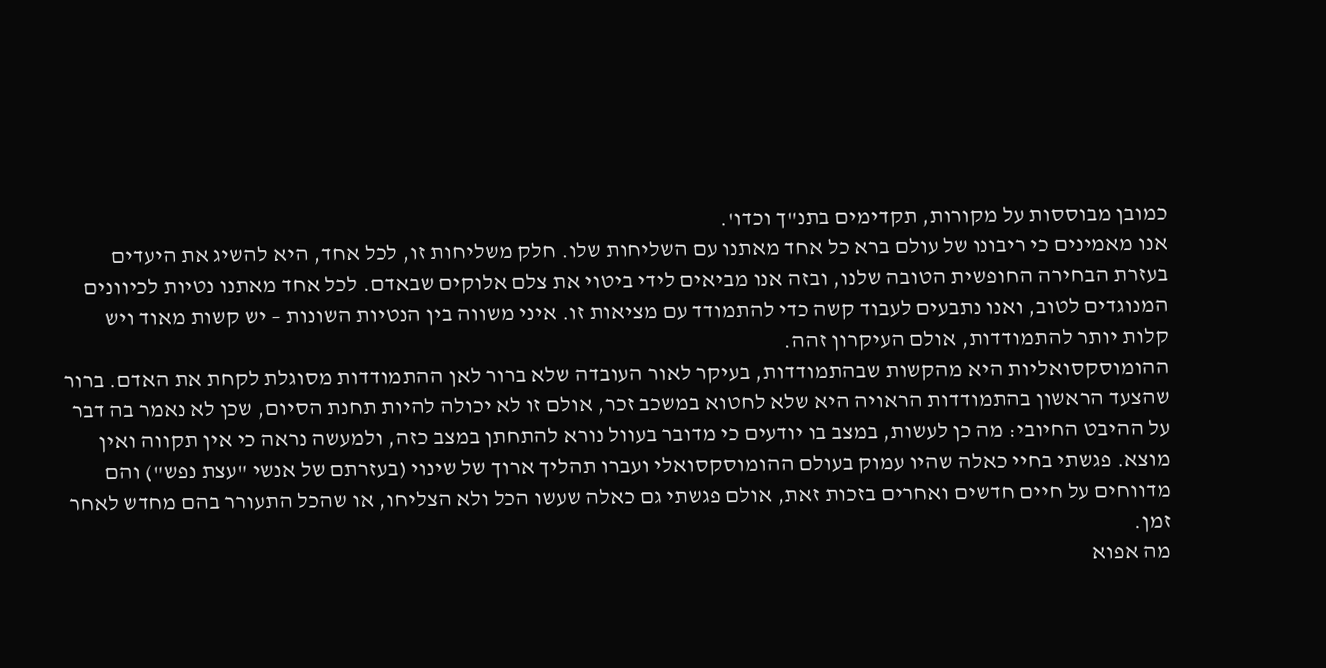כמובן מבוססות על מקורות, תקדימים בתנ"ך וכדו'.
אנו מאמינים כי ריבונו של עולם ברא כל אחד מאתנו עם השליחות שלו. חלק משליחות זו, לכל אחד, היא להשיג את היעדים בעזרת הבחירה החופשית הטובה שלנו, ובזה אנו מביאים לידי ביטוי את צלם אלוקים שבאדם. לכל אחד מאתנו נטיות לכיוונים המנוגדים לטוב, ואנו נתבעים לעבוד קשה כדי להתמודד עם מציאות זו. איני משווה בין הנטיות השונות – יש קשות מאוד ויש קלות יותר להתמודדות, אולם העיקרון זהה.
ההומוסקסואליות היא מהקשות שבהתמודדות, בעיקר לאור העובדה שלא ברור לאן ההתמודדות מסוגלת לקחת את האדם. ברור שהצעד הראשון בהתמודדות הראויה היא שלא לחטוא במשכב זכר, אולם זו לא יכולה להיות תחנת הסיום, שכן לא נאמר בה דבר על ההיבט החיובי: מה כן לעשות, במצב בו יודעים כי מדובר בעוול נורא להתחתן במצב כזה, ולמעשה נראה כי אין תקווה ואין מוצא. פגשתי בחיי כאלה שהיו עמוק בעולם ההומוסקסואלי ועברו תהליך ארוך של שינוי (בעזרתם של אנשי "עצת נפש") והם מדווחים על חיים חדשים ואחרים בזכות זאת, אולם פגשתי גם כאלה שעשו הכל ולא הצליחו, או שהכל התעורר בהם מחדש לאחר זמן.
מה אפוא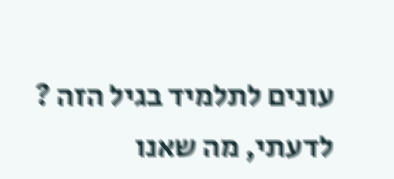עונים לתלמיד בגיל הזה ?
לדעתי, מה שאנו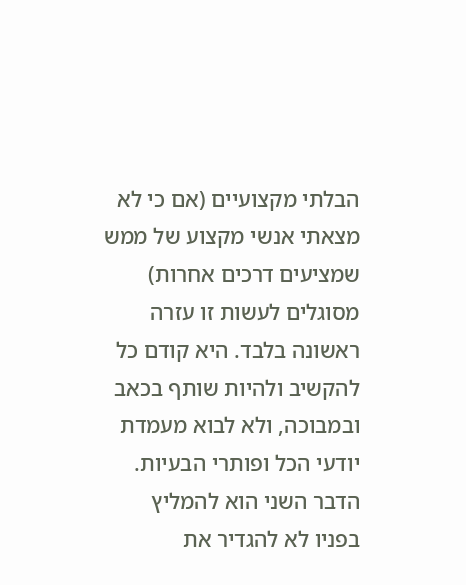הבלתי מקצועיים (אם כי לא מצאתי אנשי מקצוע של ממש שמציעים דרכים אחרות) מסוגלים לעשות זו עזרה ראשונה בלבד. היא קודם כל להקשיב ולהיות שותף בכאב ובמבוכה, ולא לבוא מעמדת יודעי הכל ופותרי הבעיות. הדבר השני הוא להמליץ בפניו לא להגדיר את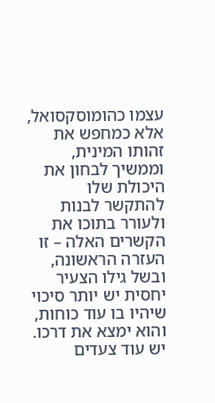עצמו כהומוסקסואל, אלא כמחפש את זהותו המינית, וממשיך לבחון את היכולת שלו להתקשר לבנות ולעורר בתוכו את הקשרים האלה – זו העזרה הראשונה, ובשל גילו הצעיר יחסית יש יותר סיכוי שיהיו בו עוד כוחות, והוא ימצא את דרכו.
יש עוד צעדים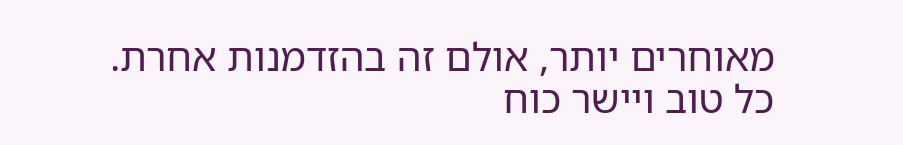מאוחרים יותר, אולם זה בהזדמנות אחרת.
כל טוב ויישר כוח